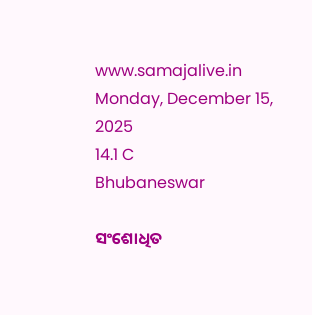www.samajalive.in
Monday, December 15, 2025
14.1 C
Bhubaneswar

ସଂଶୋଧିତ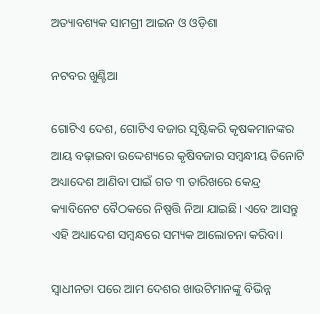ଅତ୍ୟାବଶ୍ୟକ ସାମଗ୍ରୀ ଆଇନ ଓ ଓଡ଼ିଶା

ନଟବର ଖୁଣ୍ଟିଆ

ଗୋଟିଏ ଦେଶ, ଗୋଟିଏ ବଜାର ସୃଷ୍ଟିକରି କୃଷକମାନଙ୍କର ଆୟ ବଢ଼ାଇବା ଉଦ୍ଦେଶ୍ୟରେ କୃଷିବଜାର ସମ୍ବନ୍ଧୀୟ ତିନୋଟି ଅଧ୍ୟାଦେଶ ଆଣିବା ପାଇଁ ଗତ ୩ ତାରିଖରେ କେନ୍ଦ୍ର କ୍ୟାବିନେଟ ବୈଠକରେ ନିଷ୍ପତ୍ତି ନିଆ ଯାଇଛି। ଏବେ ଆସନ୍ତୁ ଏହି ଅଧ୍ୟାଦେଶ ସମ୍ବନ୍ଧରେ ସମ୍ୟକ ଆଲୋଚନା କରିବା।

ସ୍ୱାଧୀନତା ପରେ ଆମ ଦେଶର ଖାଉଟିମାନଙ୍କୁ ବିଭିନ୍ନ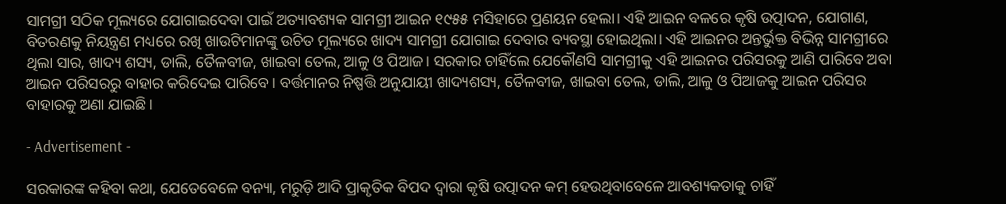ସାମଗ୍ରୀ ସଠିକ ମୂଲ୍ୟରେ ଯୋଗାଇଦେବା ପାଇଁ ଅତ୍ୟାବଶ୍ୟକ ସାମଗ୍ରୀ ଆଇନ ୧୯୫୫ ମସିହାରେ ପ୍ରଣୟନ ହେଲା। ଏହି ଆଇନ ବଳରେ କୃଷି ଉତ୍ପାଦନ, ଯୋଗାଣ, ବିତରଣକୁ ନିୟନ୍ତ୍ରଣ ମଧ୍ୟରେ ରଖି ଖାଉଟିମାନଙ୍କୁ ଉଚିତ ମୂଲ୍ୟରେ ଖାଦ୍ୟ ସାମଗ୍ରୀ ଯୋଗାଇ ଦେବାର ବ୍ୟବସ୍ଥା ହୋଇଥିଲା। ଏହି ଆଇନର ଅନ୍ତର୍ଭୁକ୍ତ ବିଭିନ୍ନ ସାମଗ୍ରୀରେ ଥିଲା ସାର, ଖାଦ୍ୟ ଶସ୍ୟ, ଡାଲି, ତୈଳବୀଜ, ଖାଇବା ତେଲ, ଆଳୁ ଓ ପିଆଜ। ସରକାର ଚାହିଁଲେ ଯେକୌଣସି ସାମଗ୍ରୀକୁ ଏହି ଆଇନର ପରିସରକୁ ଆଣି ପାରିବେ ଅବା ଆଇନ ପରିସରରୁ ବାହାର କରିଦେଇ ପାରିବେ। ବର୍ତ୍ତମାନର ନିଷ୍ପତ୍ତି ଅନୁଯାୟୀ ଖାଦ୍ୟଶସ୍ୟ, ତୈଳବୀଜ, ଖାଇବା ତେଲ, ଡାଲି, ଆଳୁ ଓ ପିଆଜକୁ ଆଇନ ପରିସର ବାହାରକୁ ଅଣା ଯାଇଛି।

- Advertisement -

ସରକାରଙ୍କ କହିବା କଥା, ଯେତେବେଳେ ବନ୍ୟା, ମରୁଡ଼ି ଆଦି ପ୍ରାକୃତିକ ବିପଦ ଦ୍ୱାରା କୃଷି ଉତ୍ପାଦନ କମ୍‌ ହେଉଥିବାବେଳେ ଆବଶ୍ୟକତାକୁ ଚାହିଁ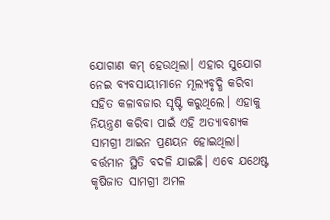ଯୋଗାଣ କମ୍‌ ହେଉଥିଲା। ଏହାର ସୁଯୋଗ ନେଇ ବ୍ୟବସାୟୀମାନେ ମୂଲ୍ୟବୃଦ୍ଧି କରିବା ସହିତ କଳାବଜାର ସୃଷ୍ଟି କରୁଥିଲେ। ଏହାକୁ ନିୟନ୍ତ୍ରଣ କରିବା ପାଇଁ ଏହି ଅତ୍ୟାବଶ୍ୟକ ସାମଗ୍ରୀ ଆଇନ ପ୍ରଣୟନ ହୋଇଥିଲା। ବର୍ତ୍ତମାନ ସ୍ଥିତି ବଦଳି ଯାଇଛି। ଏବେ ଯଥେଷ୍ଟ କୃଷିଜାତ ସାମଗ୍ରୀ ଅମଳ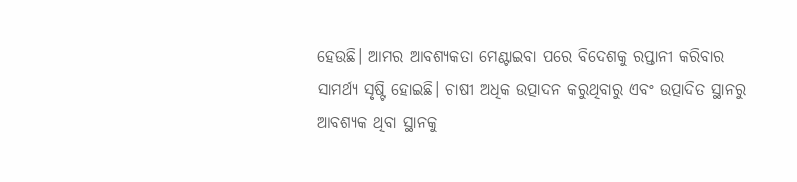ହେଉଛି। ଆମର ଆବଶ୍ୟକତା ମେଣ୍ଟାଇବା ପରେ ବିଦେଶକୁ ରପ୍ତାନୀ କରିବାର ସାମର୍ଥ୍ୟ ସୃଷ୍ଟି ହୋଇଛି। ଚାଷୀ ଅଧିକ ଉତ୍ପାଦନ କରୁଥିବାରୁ ଏବଂ ଉତ୍ପାଦିତ ସ୍ଥାନରୁ ଆବଶ୍ୟକ ଥିବା ସ୍ଥାନକୁ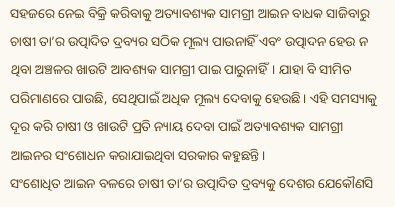ସହଜରେ ନେଇ ବିକ୍ରି କରିବାକୁ ଅତ୍ୟାବଶ୍ୟକ ସାମଗ୍ରୀ ଆଇନ ବାଧକ ସାଜିବାରୁ ଚାଷୀ ତା’ର ଉତ୍ପାଦିତ ଦ୍ରବ୍ୟର ସଠିକ ମୂଲ୍ୟ ପାଉନାହିଁ ଏବଂ ଉତ୍ପାଦନ ହେଉ ନ ଥିବା ଅଞ୍ଚଳର ଖାଉଟି ଆବଶ୍ୟକ ସାମଗ୍ରୀ ପାଇ ପାରୁନାହିଁ। ଯାହା ବି ସୀମିତ ପରିମାଣରେ ପାଉଛି, ସେଥିପାଇଁ ଅଧିକ ମୂଲ୍ୟ ଦେବାକୁ ହେଉଛି। ଏହି ସମସ୍ୟାକୁ ଦୂର କରି ଚାଷୀ ଓ ଖାଉଟି ପ୍ରତି ନ୍ୟାୟ ଦେବା ପାଇଁ ଅତ୍ୟାବଶ୍ୟକ ସାମଗ୍ରୀ ଆଇନର ସଂଶୋଧନ କରାଯାଇଥିବା ସରକାର କହୁଛନ୍ତି।
ସଂଶୋଧିତ ଆଇନ ବଳରେ ଚାଷୀ ତା’ର ଉତ୍ପାଦିତ ଦ୍ରବ୍ୟକୁ ଦେଶର ଯେକୌଣସି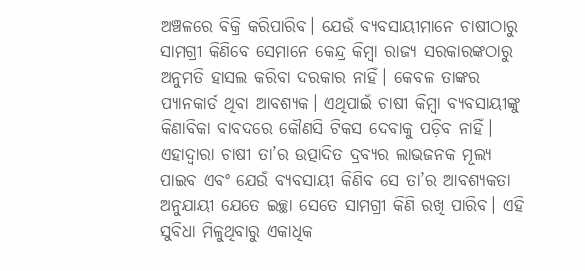ଅଞ୍ଚଳରେ ବିକ୍ରି କରିପାରିବ। ଯେଉଁ ବ୍ୟବସାୟୀମାନେ ଚାଷୀଠାରୁ ସାମଗ୍ରୀ କିଣିବେ ସେମାନେ କେନ୍ଦ୍ର କିମ୍ବା ରାଜ୍ୟ ସରକାରଙ୍କଠାରୁ ଅନୁମତି ହାସଲ କରିବା ଦରକାର ନାହିଁ। କେବଳ ତାଙ୍କର ପ୍ୟାନକାର୍ଡ ଥିବା ଆବଶ୍ୟକ। ଏଥିପାଇଁ ଚାଷୀ କିମ୍ବା ବ୍ୟବସାୟୀଙ୍କୁ କିଣାବିକା ବାବଦରେ କୌଣସି ଟିକସ ଦେବାକୁ ପଡ଼ିବ ନାହିଁ। ଏହାଦ୍ୱାରା ଚାଷୀ ତା’ର ଉତ୍ପାଦିତ ଦ୍ରବ୍ୟର ଲାଭଜନକ ମୂଲ୍ୟ ପାଇବ ଏବଂ ଯେଉଁ ବ୍ୟବସାୟୀ କିଣିବ ସେ ତା’ର ଆବଶ୍ୟକତା ଅନୁଯାୟୀ ଯେତେ ଇଚ୍ଛା ସେତେ ସାମଗ୍ରୀ କିଣି ରଖି ପାରିବ। ଏହି ସୁବିଧା ମିଳୁଥିବାରୁ ଏକାଧିକ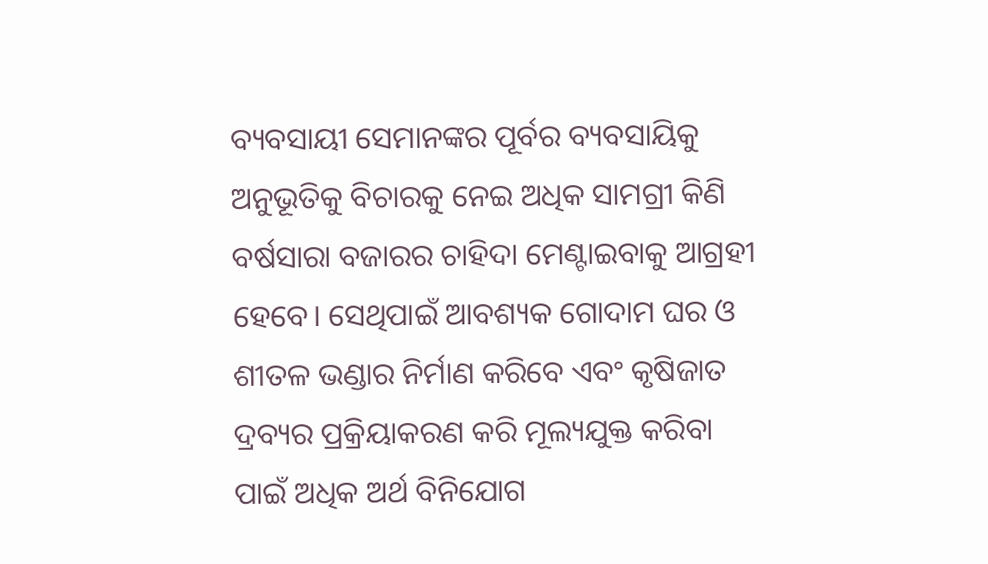ବ୍ୟବସାୟୀ ସେମାନଙ୍କର ପୂର୍ବର ବ୍ୟବସାୟିକୁ ଅନୁଭୂତିକୁ ବିଚାରକୁ ନେଇ ଅଧିକ ସାମଗ୍ରୀ କିଣି ବର୍ଷସାରା ବଜାରର ଚାହିଦା ମେଣ୍ଟାଇବାକୁ ଆଗ୍ରହୀ ହେବେ। ସେଥିପାଇଁ ଆବଶ୍ୟକ ଗୋଦାମ ଘର ଓ ଶୀତଳ ଭଣ୍ଡାର ନିର୍ମାଣ କରିବେ ଏବଂ କୃଷିଜାତ ଦ୍ରବ୍ୟର ପ୍ରକ୍ରିୟାକରଣ କରି ମୂଲ୍ୟଯୁକ୍ତ କରିବା ପାଇଁ ଅଧିକ ଅର୍ଥ ବିନିଯୋଗ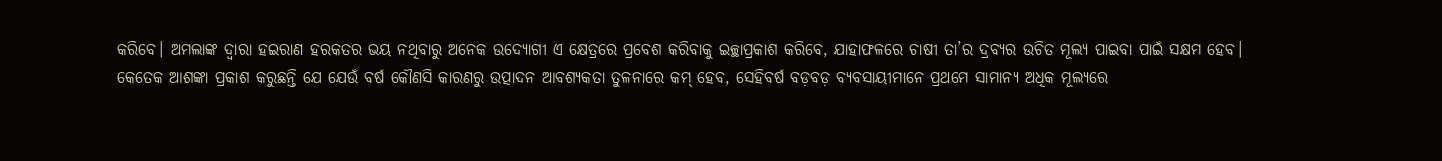କରିବେ। ଅମଲାଙ୍କ ଦ୍ୱାରା ହଇରାଣ ହରକତର ଭୟ ନଥିବାରୁ ଅନେକ ଉଦ୍ୟୋଗୀ ଏ କ୍ଷେତ୍ରରେ ପ୍ରବେଶ କରିବାକୁ ଇଚ୍ଛାପ୍ରକାଶ କରିବେ, ଯାହାଫଳରେ ଚାଷୀ ତା’ର ଦ୍ରବ୍ୟର ଉଚିତ ମୂଲ୍ୟ ପାଇବା ପାଇଁ ସକ୍ଷମ ହେବ।
କେତେକ ଆଶଙ୍କା ପ୍ରକାଶ କରୁଛନ୍ତି ଯେ ଯେଉଁ ବର୍ଷ କୌଣସି କାରଣରୁ ଉତ୍ପାଦନ ଆବଶ୍ୟକତା ତୁଳନାରେ କମ୍ ହେବ, ସେହିବର୍ଷ ବଡ଼ବଡ଼ ବ୍ୟବସାୟୀମାନେ ପ୍ରଥମେ ସାମାନ୍ୟ ଅଧିକ ମୂଲ୍ୟରେ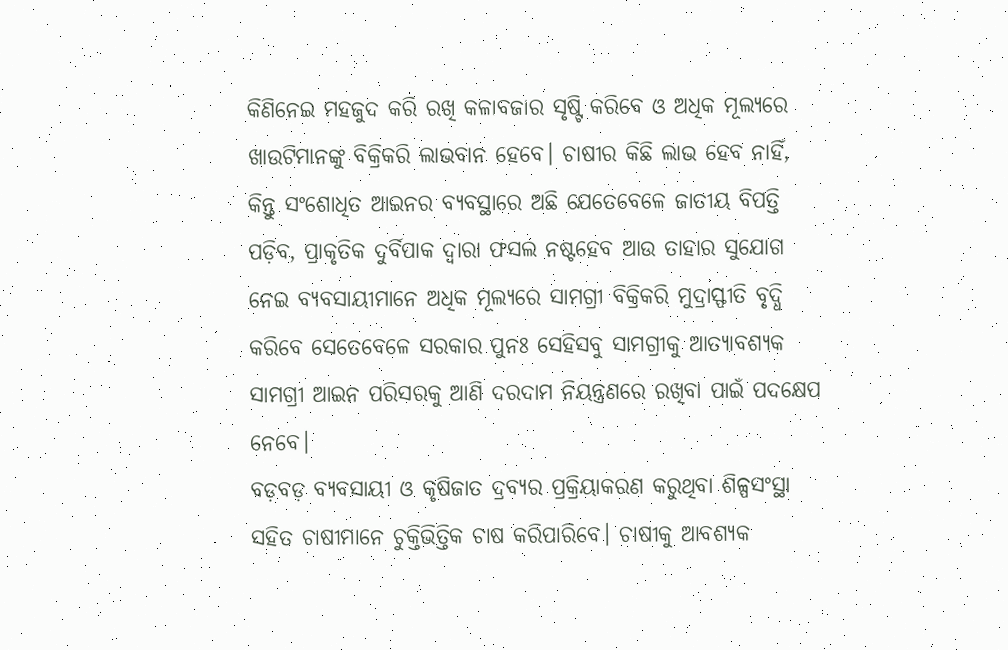କିଣିନେଇ ମହଜୁଦ କରି ରଖି କଳାବଜାର ସୃଷ୍ଟି କରିବେ ଓ ଅଧିକ ମୂଲ୍ୟରେ ଖାଉଟିମାନଙ୍କୁ ବିକ୍ରିକରି ଲାଭବାନ ହେବେ। ଚାଷୀର କିଛି ଲାଭ ହେବ ନାହିଁ, କିନ୍ତୁ ସଂଶୋଧିତ ଆଇନର ବ୍ୟବସ୍ଥାରେ ଅଛି ଯେତେବେଳେ ଜାତୀୟ ବିପତ୍ତି ପଡ଼ିବ, ପ୍ରାକୃତିକ ଦୁର୍ବିପାକ ଦ୍ୱାରା ଫସଲ ନଷ୍ଟହେବ ଆଉ ତାହାର ସୁଯୋଗ ନେଇ ବ୍ୟବସାୟୀମାନେ ଅଧିକ ମୂଲ୍ୟରେ ସାମଗ୍ରୀ ବିକ୍ରିକରି ମୁଦ୍ରାସ୍ଫୀତି ବୃଦ୍ଧି କରିବେ ସେତେବେଳେ ସରକାର ପୁନଃ ସେହିସବୁ ସାମଗ୍ରୀକୁ ଆତ୍ୟାବଶ୍ୟକ ସାମଗ୍ରୀ ଆଇନ ପରିସରକୁ ଆଣି ଦରଦାମ ନିୟନ୍ତ୍ରଣରେ ରଖିବା ପାଇଁ ପଦକ୍ଷେପ ନେବେ।
ବଡ଼ବଡ଼ ବ୍ୟବସାୟୀ ଓ କୃଷିଜାତ ଦ୍ରବ୍ୟର ପ୍ରକ୍ରିୟାକରଣ କରୁଥିବା ଶିଳ୍ପସଂସ୍ଥା ସହିତ ଚାଷୀମାନେ ଚୁକ୍ତିଭିତ୍ତିକ ଚାଷ କରିପାରିବେ। ଚାଷୀକୁ ଆବଶ୍ୟକ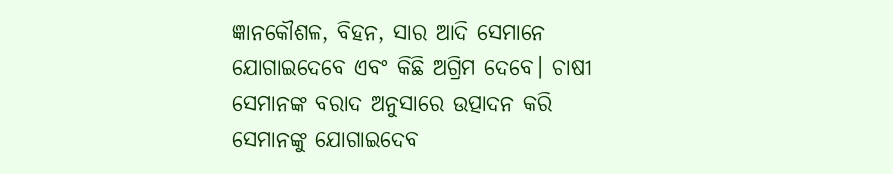ଜ୍ଞାନକୌଶଳ, ବିହନ, ସାର ଆଦି ସେମାନେ ଯୋଗାଇଦେବେ ଏବଂ କିଛି ଅଗ୍ରିମ ଦେବେ। ଚାଷୀ ସେମାନଙ୍କ ବରାଦ ଅନୁସାରେ ଉତ୍ପାଦନ କରି ସେମାନଙ୍କୁ ଯୋଗାଇଦେବ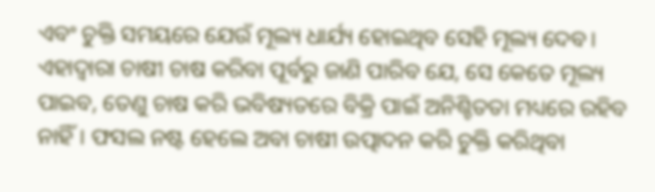ଏବଂ ଚୁକ୍ତି ସମୟରେ ଯେଉଁ ମୂଲ୍ୟ ଧାର୍ଯ୍ୟ ହୋଇଥିବ ସେହି ମୂଲ୍ୟ ଦେବ। ଏହାଦ୍ୱାରା ଚାଷୀ ଚାଷ କରିବା ପୂର୍ବରୁ ଜାଣି ପାରିବ ଯେ, ସେ କେତେ ମୂଲ୍ୟ ପାଇବ, ତେଣୁ ଚାଷ କରି ଭବିଷ୍ୟତରେ ବିକ୍ରି ପାଇଁ ଅନିଶ୍ଚିତତା ମଧ୍ୟରେ ରହିବ ନାହିଁ। ଫସଲ ନଷ୍ଟ ହେଲେ ଅବା ଚାଷୀ ଉତ୍ପାଦନ କରି ଚୁକ୍ତି କରିଥିବା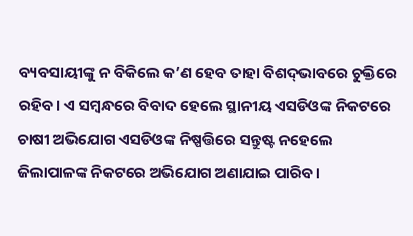ବ୍ୟବସାୟୀଙ୍କୁ ନ ବିକିଲେ କ’ଣ ହେବ ତାହା ବିଶଦ୍‌ଭାବରେ ଚୁକ୍ତିରେ ରହିବ। ଏ ସମ୍ବନ୍ଧରେ ବିବାଦ ହେଲେ ସ୍ଥାନୀୟ ଏସଡିଓଙ୍କ ନିକଟରେ ଚାଷୀ ଅଭିଯୋଗ ଏସଡିଓଙ୍କ ନିଷ୍ପତ୍ତିରେ ସନ୍ତୁଷ୍ଟ ନହେଲେ ଜିଲାପାଳଙ୍କ ନିକଟରେ ଅଭିଯୋଗ ଅଣାଯାଇ ପାରିବ।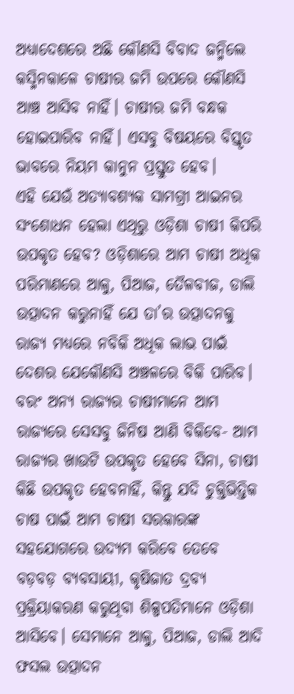ଅଧ୍ୟାଦେଶରେ ଅଛି କୌଣସି ବିବାଦ ଜନ୍ମିଲେ କସ୍ମିନକାଳେ ଚାଷୀର ଜମି ଉପରେ କୌଣସି ଆଞ୍ଚ ଆସିବ ନାହିଁ। ଚାଷୀର ଜମି ବନ୍ଧକ ହୋଇପାରିବ ନାହିଁ। ଏସବୁ ବିଷୟରେ ବିସ୍ତୃତ ଭାବରେ ନିୟମ କାନୁନ ପ୍ରସ୍ତୁତ ହେବ।
ଏହି ଯେଉଁ ଅତ୍ୟାବଶ୍ୟକ ସାମଗ୍ରୀ ଆଇନର ସଂଶୋଧନ ହେଲା ଏଥିରୁ ଓଡ଼ିଶା ଚାଷୀ କିପରି ଉପକୃତ ହେବ? ଓଡ଼ିଶାରେ ଆମ ଚାଷୀ ଅଧିକ ପରିମାଣରେ ଆଳୁ, ପିଆଜ, ତୈଳବୀଜ, ଡାଲି ଉତ୍ପାଦନ କରୁନାହିଁ ଯେ ତା’ର ଉତ୍ପାଦନକୁ ରାଜ୍ୟ ମଧ୍ୟରେ ନବିକି ଅଧିକ ଲାଭ ପାଇଁ ଦେଶର ଯେକୌଣସି ଅଞ୍ଚଳରେ ବିକି ପାରିବ। ବରଂ ଅନ୍ୟ ରାଜ୍ୟର ଚାଷୀମାନେ ଆମ ରାଜ୍ୟରେ ସେସବୁ ଜିନିଷ ଆଣି ବିକିବେ- ଆମ ରାଜ୍ୟର ଖାଉଟି ଉପକୃତ ହେବେ ସିନା, ଚାଷୀ କିଛି ଉପକୃତ ହେବନାହିଁ, କିନ୍ତୁ ଯଦି ଚୁକ୍ତିଭିତ୍ତିକ ଚାଷ ପାଇଁ ଆମ ଚାଷୀ ସରକାରଙ୍କ ସହଯୋଗରେ ଉଦ୍ୟମ କରିବେ ତେବେ ବଡ଼ବଡ଼ ବ୍ୟବସାୟୀ, କୃଷିଜାତ ଦ୍ରବ୍ୟ ପ୍ରକ୍ରିୟାକରଣ କରୁଥିବା ଶିଳ୍ପପତିମାନେ ଓଡ଼ିଶା ଆସିବେ। ସେମାନେ ଆଳୁ, ପିଆଜ, ଡାଲି ଆଦି ଫସଲ ଉତ୍ପାଦନ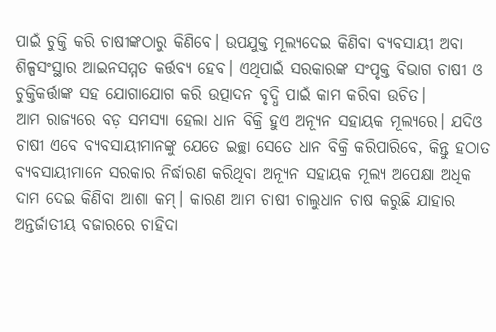ପାଇଁ ଚୁକ୍ତି କରି ଚାଷୀଙ୍କଠାରୁ କିଣିବେ। ଉପଯୁକ୍ତ ମୂଲ୍ୟଦେଇ କିଣିବା ବ୍ୟବସାୟୀ ଅବା ଶିଳ୍ପସଂସ୍ଥାର ଆଇନସମ୍ମତ କର୍ତ୍ତବ୍ୟ ହେବ। ଏଥିପାଇଁ ସରକାରଙ୍କ ସଂପୃକ୍ତ ବିଭାଗ ଚାଷୀ ଓ ଚୁକ୍ତିକର୍ତ୍ତାଙ୍କ ସହ ଯୋଗାଯୋଗ କରି ଉତ୍ପାଦନ ବୃଦ୍ଧି ପାଇଁ କାମ କରିବା ଉଚିତ।
ଆମ ରାଜ୍ୟରେ ବଡ଼ ସମସ୍ୟା ହେଲା ଧାନ ବିକ୍ରି ହୁଏ ଅନ୍ୟୂନ ସହାୟକ ମୂଲ୍ୟରେ। ଯଦିଓ ଚାଷୀ ଏବେ ବ୍ୟବସାୟୀମାନଙ୍କୁ ଯେତେ ଇଚ୍ଛା ସେତେ ଧାନ ବିକ୍ରି କରିପାରିବେ, କିନ୍ତୁ ହଠାତ ବ୍ୟବସାୟୀମାନେ ସରକାର ନିର୍ଦ୍ଧାରଣ କରିଥିବା ଅନ୍ୟୂନ ସହାୟକ ମୂଲ୍ୟ ଅପେକ୍ଷା ଅଧିକ ଦାମ ଦେଇ କିଣିବା ଆଶା କମ୍‌। କାରଣ ଆମ ଚାଷୀ ଚାଲୁଧାନ ଚାଷ କରୁଛି ଯାହାର ଅନ୍ତର୍ଜାତୀୟ ବଜାରରେ ଚାହିଦା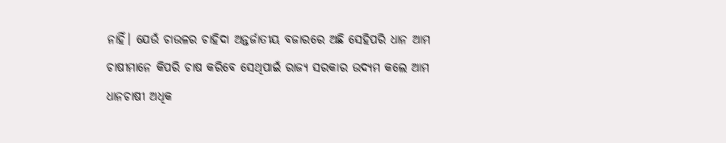ନାହିଁ। ଯେଉଁ ଚାଉଳର ଚାହିଦା ଅନ୍ତର୍ଜାତୀୟ ବଜାରରେ ଅଛି ସେହିପରି ଧାନ ଆମ ଚାଷୀମାନେ କିପରି ଚାଷ କରିବେ ସେଥିପାଇଁ ରାଜ୍ୟ ସରକାର ଉଦ୍ୟମ କଲେ ଆମ ଧାନଚାଷୀ ଅଧିକ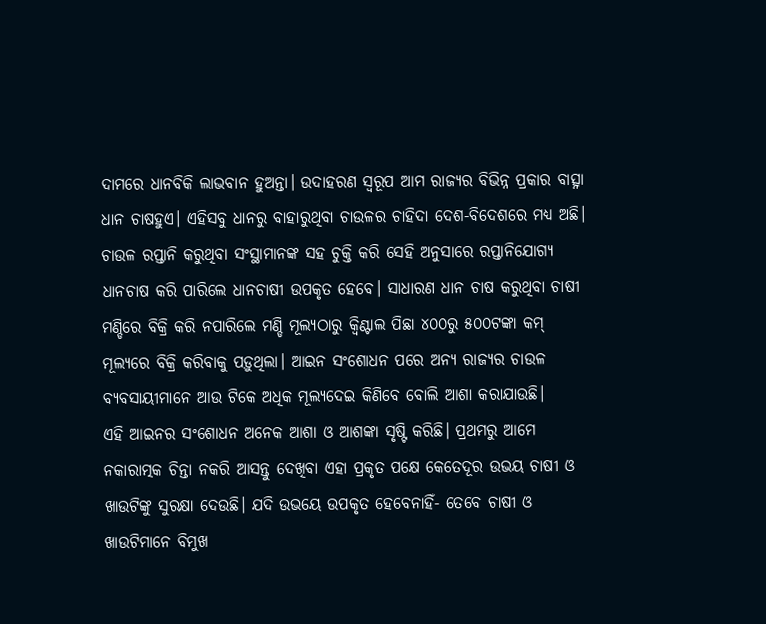ଦାମରେ ଧାନବିକି ଲାଭବାନ ହୁଅନ୍ତା। ଉଦାହରଣ ସ୍ୱରୂପ ଆମ ରାଜ୍ୟର ବିଭିନ୍ନ ପ୍ରକାର ବାତ୍ସ୍ନା ଧାନ ଚାଷହୁଏ। ଏହିସବୁ ଧାନରୁ ବାହାରୁଥିବା ଚାଉଳର ଚାହିଦା ଦେଶ-ବିଦେଶରେ ମଧ୍ୟ ଅଛି। ଚାଉଳ ରପ୍ତାନି କରୁଥିବା ସଂସ୍ଥାମାନଙ୍କ ସହ ଚୁକ୍ତି କରି ସେହି ଅନୁସାରେ ରପ୍ତାନିଯୋଗ୍ୟ ଧାନଚାଷ କରି ପାରିଲେ ଧାନଚାଷୀ ଉପକୃତ ହେବେ। ସାଧାରଣ ଧାନ ଚାଷ କରୁଥିବା ଚାଷୀ ମଣ୍ଡିରେ ବିକ୍ରି କରି ନପାରିଲେ ମଣ୍ଡି ମୂଲ୍ୟଠାରୁ କ୍ୱିଣ୍ଟାଲ ପିଛା ୪୦୦ରୁ ୫୦୦ଟଙ୍କା କମ୍‌ ମୂଲ୍ୟରେ ବିକ୍ରି କରିବାକୁ ପଡ଼ୁଥିଲା। ଆଇନ ସଂଶୋଧନ ପରେ ଅନ୍ୟ ରାଜ୍ୟର ଚାଉଳ ବ୍ୟବସାୟୀମାନେ ଆଉ ଟିକେ ଅଧିକ ମୂଲ୍ୟଦେଇ କିଣିବେ ବୋଲି ଆଶା କରାଯାଉଛି।
ଏହି ଆଇନର ସଂଶୋଧନ ଅନେକ ଆଶା ଓ ଆଶଙ୍କା ସୃଷ୍ଟି କରିଛି। ପ୍ରଥମରୁ ଆମେ ନକାରାତ୍ମକ ଚିନ୍ତା ନକରି ଆସନ୍ତୁ ଦେଖିବା ଏହା ପ୍ରକୃତ ପକ୍ଷେ କେତେଦୂର ଉଭୟ ଚାଷୀ ଓ ଖାଉଟିଙ୍କୁ ସୁରକ୍ଷା ଦେଉଛି। ଯଦି ଉଭୟେ ଉପକୃତ ହେବେନାହିଁ- ତେବେ ଚାଷୀ ଓ ଖାଉଟିମାନେ ବିମୁଖ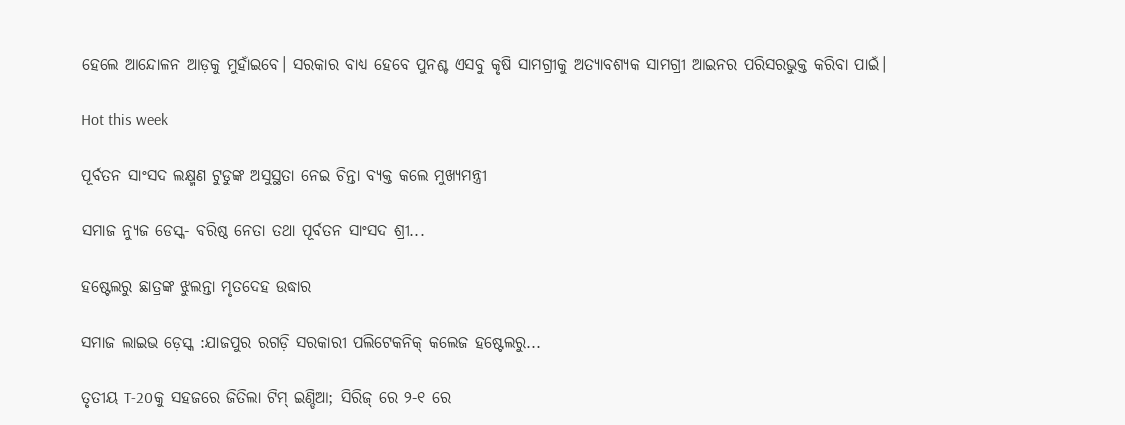ହେଲେ ଆନ୍ଦୋଳନ ଆଡ଼କୁ ମୁହାଁଇବେ। ସରକାର ବାଧ୍ୟ ହେବେ ପୁନଶ୍ଚ ଏସବୁ କୃଷି ସାମଗ୍ରୀକୁ ଅତ୍ୟାବଶ୍ୟକ ସାମଗ୍ରୀ ଆଇନର ପରିସରଭୁକ୍ତ କରିବା ପାଇଁ।

Hot this week

ପୂର୍ବତନ ସାଂସଦ ଲକ୍ଷ୍ମଣ ଟୁଡୁଙ୍କ ଅସୁସ୍ଥତା ନେଇ ଚିନ୍ତା ବ୍ୟକ୍ତ କଲେ ମୁଖ୍ୟମନ୍ତ୍ରୀ

ସମାଜ ନ୍ୟୁଜ ଡେସ୍କ- ବରିଷ୍ଠ ନେତା ତଥା ପୂର୍ବତନ ସାଂସଦ ଶ୍ରୀ...

ହଷ୍ଟେଲରୁ ଛାତ୍ରଙ୍କ ଝୁଲନ୍ତା ମୃତଦେହ ଉଦ୍ଧାର

ସମାଜ ଲାଇଭ ଡ଼େସ୍କ :ଯାଜପୁର ରଗଡ଼ି ସରକାରୀ ପଲିଟେକନିକ୍ କଲେଜ ହଷ୍ଟେଲରୁ...

ତୃତୀୟ T-20କୁ ସହଜରେ ଜିତିଲା ଟିମ୍ ଇଣ୍ଡିଆ; ସିରିଜ୍ ରେ ୨-୧ ରେ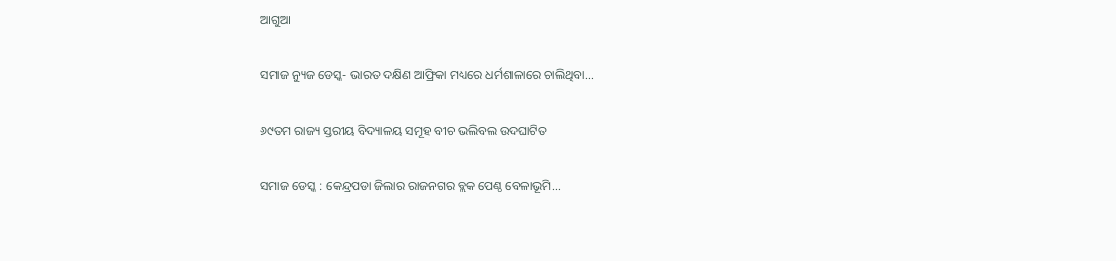ଆଗୁଆ

ସମାଜ ନ୍ୟୁଜ ଡେସ୍କ- ଭାରତ ଦକ୍ଷିଣ ଆଫ୍ରିକା ମଧ୍ୟରେ ଧର୍ମଶାଳାରେ ଚାଲିଥିବା...

୬୯ତମ ରାଜ୍ୟ ସ୍ତରୀୟ ବିଦ୍ୟାଳୟ ସମୂହ ବୀଚ ଭଲିବଲ ଉଦଘାଟିତ

ସମାଜ ଡେସ୍କ : କେନ୍ଦ୍ରପଡା ଜିଲାର ରାଜନଗର ବ୍ଲକ ପେଣ୍ଠ ବେଳାଭୂମି...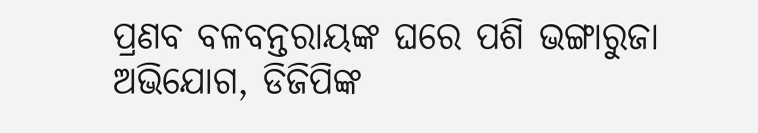ପ୍ରଣବ ବଳବନ୍ତରାୟଙ୍କ ଘରେ ପଶି ଭଙ୍ଗାରୁଜା ଅଭିଯୋଗ, ଡିଜିପିଙ୍କ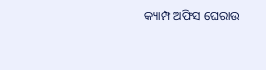କ୍ୟାମ୍ପ ଅଫିସ ଘେରାଉ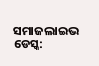ସମାଜଲାଇଭ ଡେସ୍କ: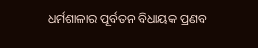ଧର୍ମଶାଳାର ପୂର୍ବତନ ବିଧାୟକ ପ୍ରଣବ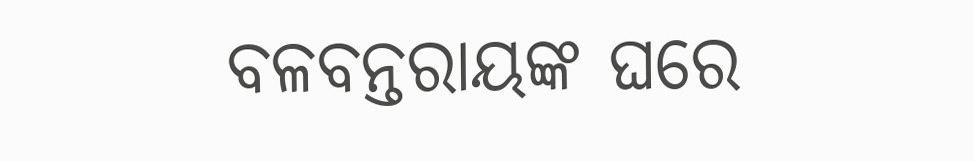ବଳବନ୍ତରାୟଙ୍କ ଘରେ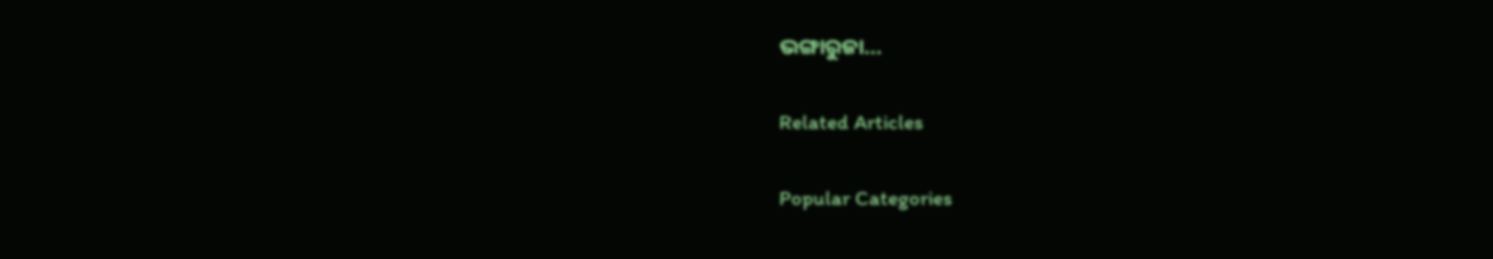ଭଙ୍ଗାରୁଜା...

Related Articles

Popular Categories